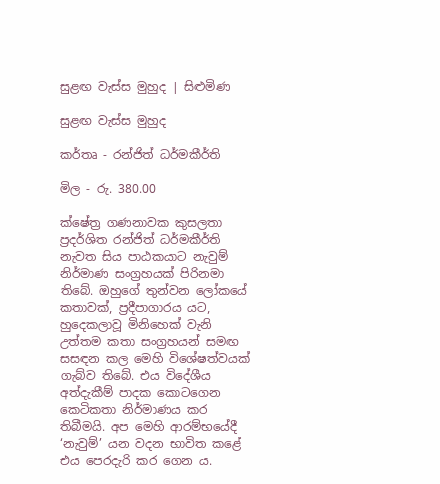සුළඟ වැස්ස මුහුද | සිළුමිණ

සුළඟ වැස්ස මුහුද

කර්තෘ - රන්ජිත් ධර්මකීර්ති

මිල - රු. 380.00

ක්ෂේත්‍ර ගණනාවක කුසලතා ප්‍රදර්ශිත රන්ජිත් ධර්මකීර්ති නැවත සිය පාඨකයාට නැවුම් නිර්මාණ සංග්‍රහයක් පිරිනමා තිබේ. ඔහුගේ තුන්වන ලෝකයේ කතාවක්, ප්‍රදීපාගාරය යට, හුදෙකලාවූ මිනිහෙක් වැනි උත්තම කතා සංග්‍රහයන් සමඟ සසඳන කල මෙහි විශේෂත්වයක් ගැබ්ව තිබේ. එය විදේශීය අත්දැකීම් පාදක කොටගෙන කෙටිකතා නිර්මාණය කර තිබීමයි. අප මෙහි ආරම්භයේදී ‘නැවුම්’ යන වදන භාවිත කළේ එය පෙරදැරි කර ගෙන ය.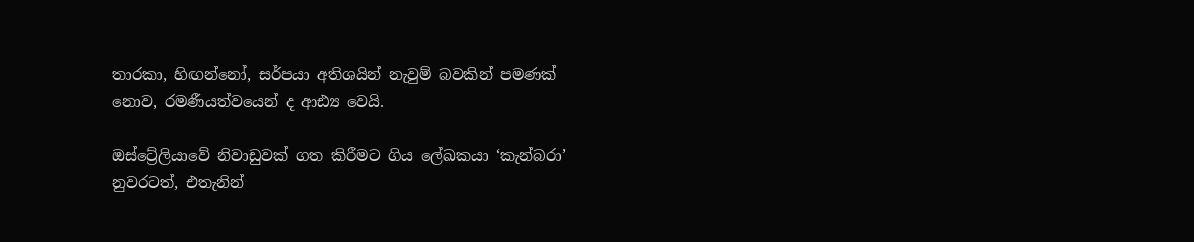තාරකා, හිඟන්නෝ, සර්පයා අතිශයින් නැවුම් බවකින් පමණක් නොව, රමණීයත්වයෙන් ද ආඪ්‍ය වෙයි.

ඔස්ට්‍රේලියාවේ නිවාඩුවක් ගත කිරීමට ගිය ලේඛකයා ‘කැන්බරා’ නුවරටත්, එතැනින්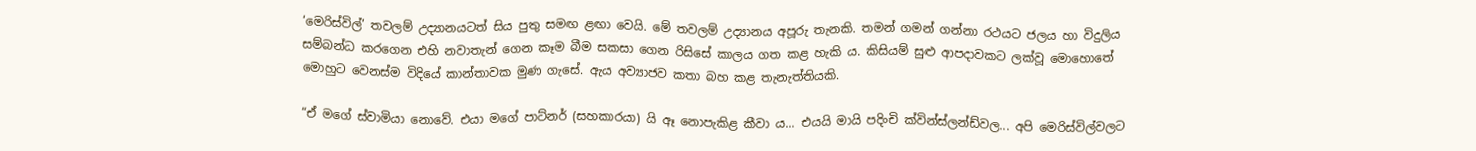‘මෙරිස්විල්’ තවලම් උද්‍යානයටත් සිය පුතු සමඟ ළඟා වෙයි. මේ තවලම් උද්‍යානය අපූරු තැනකි. තමන් ගමන් ගන්නා රථයට ජලය හා විදුලිය සම්බන්ධ කරගෙන එහි නවාතැන් ගෙන කෑම බීම සකසා ගෙන රිසිසේ කාලය ගත කළ හැකි ය. කිසියම් සුළු ආපදාවකට ලක්වූ මොහොතේ මොහුට වෙනස්ම විදියේ කාන්තාවක මුණ ගැසේ. ඇය අව්‍යාජව කතා බහ කළ තැනැත්තියකි.

“ඒ මගේ ස්වාමියා නොවේ. එයා‍ මගේ පාට්නර් (සහකාරයා) යි ඈ නොපැකිළ කීවා ය... එයයි මායි පදිංචි ක්වින්ස්ලන්ඩ්වල... අපි මෙරිස්විල්වලට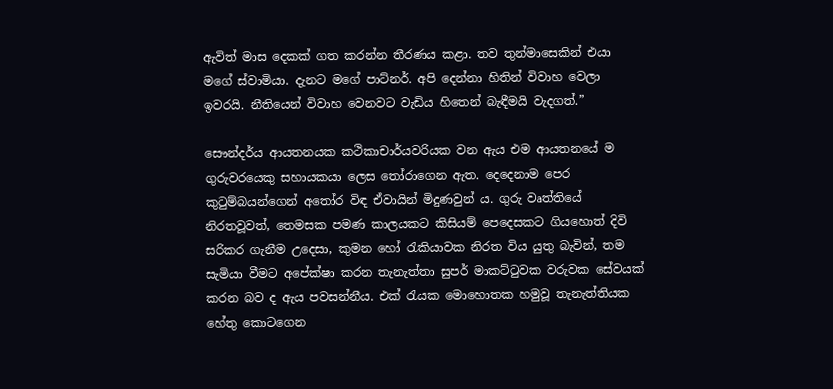ඇවිත් මාස දෙකක් ගත කරන්න තීරණය කළා. තව තුන්මාසෙකින් එයා මගේ ස්වාමියා. දැනට මගේ පාට්නර්. අපි දෙන්නා හිතින් විවාහ වෙලා ඉවරයි. නීතියෙන් විවාහ වෙනවට වැඩිය හිතෙන් බැඳීමයි වැදගත්.”

සෞන්දර්ය ආයතනයක කථිකාචාර්යවරියක වන ඇය එම ආයතනයේ ම ගුරුවරයෙකු සහායකයා ලෙස තෝරාගෙන ඇත. දෙදෙනාම පෙර කුටුම්බයන්ගෙන් අතෝර විඳ ඒවායින් මිදුණවුන් ය. ගුරු වෘත්තියේ නිරතවූවත්, තෙමසක පමණ කාලයකට කිසියම් පෙදෙසකට ගියහොත් දිවි සරිකර ගැනීම උදෙසා, කුමන හෝ රැකියාවක නිරත විය යුතු බැවින්, තම සැමියා වීමට අපේක්ෂා කරන තැනැත්තා සුපර් මාකට්ටුවක වරුවක සේවයක් කරන බව ද ඇය පවසන්නීය. එක් රැයක මොහොතක හමුවූ තැනැත්තියක හේතු කොටගෙන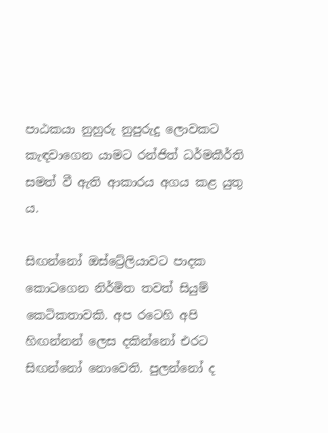පාඨකයා ‍නුහුරු නුපුරුදු ලොවකට කැඳවාගෙන යාමට රන්ජිත් ධර්මකීර්ති සමත් වී ඇති ආකාරය අගය කළ යුතු ය.

සිඟන්නෝ ඔස්ට්‍රේලියාවට පාදක කොටගෙන නිර්මිත තවත් සියුම් කෙටිකතාවකි. අප රටෙහි අපි හිඟන්නන් ලෙස දකින්නෝ එරට සිඟන්නෝ නොවෙති. පුලන්නෝ ද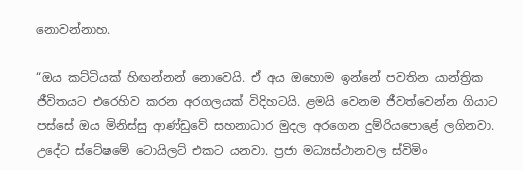නොවන්නාහ.

“ඔය කට්ටියක් හිඟන්නන් නොවෙයි. ඒ අය ඔහොම ඉන්නේ පවතින යාන්ත්‍රික ජීවිතයට එරෙහිව කරන අරගලයක් විදිහටයි. ළමයි වෙනම ජීවත්වෙන්න ගියාට පස්සේ ඔය මිනිස්සු ආණ්ඩුවේ සහනාධාර මුදල අරගෙන දුම්රියපොළේ ලගිනවා. උදේට ස්ටේෂමේ ටොයිලට් එකට යනවා. ප්‍රජා මධ්‍යස්ථානවල ස්විමිං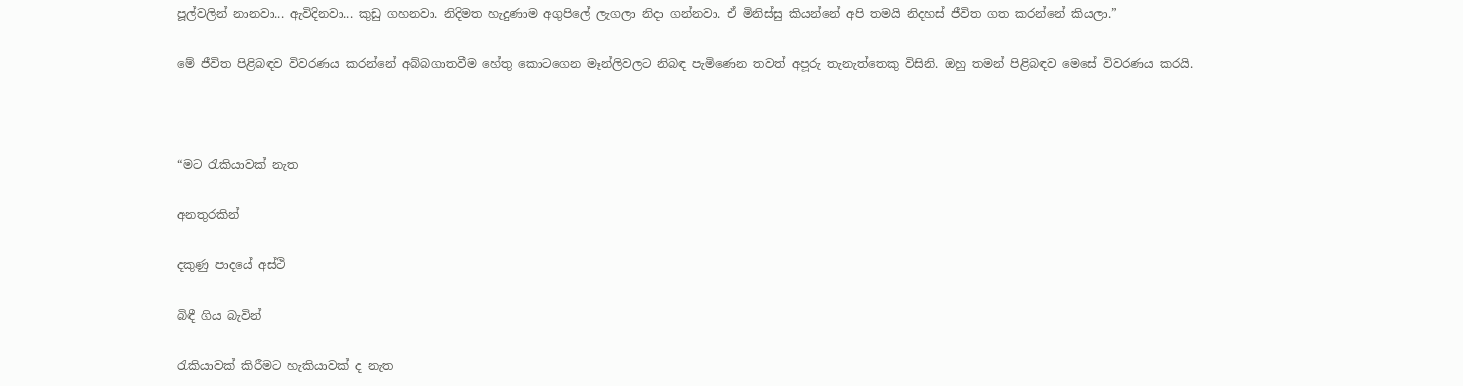පූල්වලින් නානවා... ඇවිදිනවා... කුඩු ගහනවා. නිදිමත හැදුණාම අගුපිලේ ලැගලා නිදා ගන්නවා. ඒ මිනිස්සු කියන්නේ අපි තමයි නිදහස් ජීවිත ගත කරන්නේ කියලා.”

මේ ජීවිත පිළිබඳව විවරණය කරන්නේ අබ්බගාතවීම හේතු කොටගෙන මෑන්ලිවලට නිබඳ පැමිණෙන තවත් අප‍ූරු තැනැත්තෙකු විසිනි. ඔහු තමන් පිළිබඳව මෙසේ විවරණය කරයි.



“මට රැකියාවක් නැත

අනතුරකින්

දකුණු පාදයේ අස්ථි

බිඳී ගිය බැවින්

රැකියාවක් කිරීමට හැකියාවක් ද නැත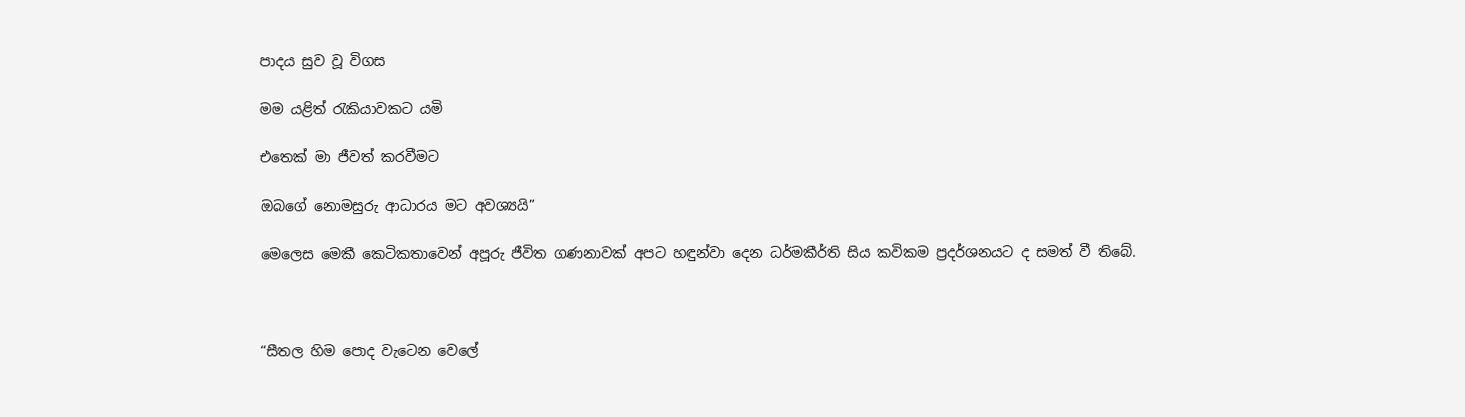පාදය සුව වූ විගස

මම යළිත් රැකියාවකට යමි

එතෙක් මා ජීවත් කරවීමට

ඔබගේ නොමසුරු ආධාරය මට අවශ්‍යයි”

මෙලෙස මෙකී කෙටිකතාවෙන් අපූරු ජීවිත ගණනාවක් අපට හඳුන්වා දෙන ධර්මකීර්ති සිය කවිකම ප්‍රදර්ශනයට ද සමත් වී තිබේ.



“සීතල හිම පොද වැටෙන වෙලේ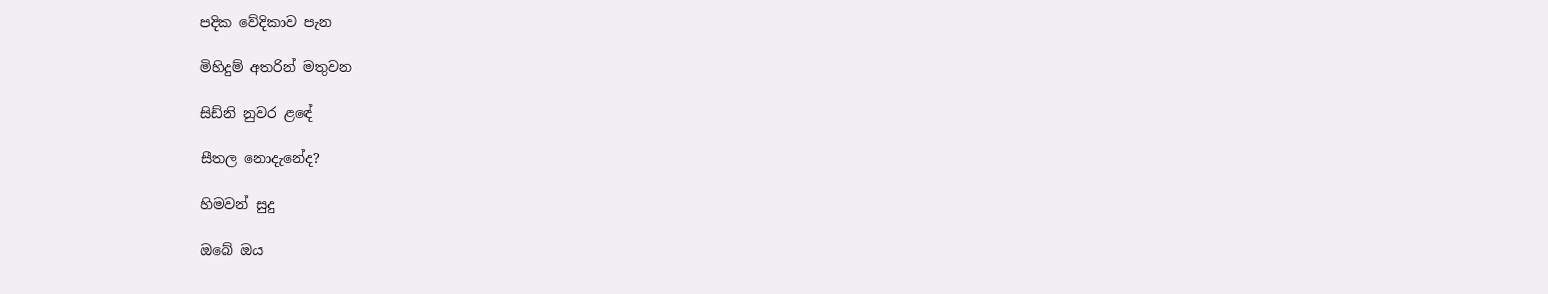පදික වේදිකාව පැන

මිහිදුම් අතරින් මතුවන

සිඩ්නි නුවර ළ‍ඳේ

සීතල නොදැනේද?

හිමවන් සුදු

ඔබේ ඔය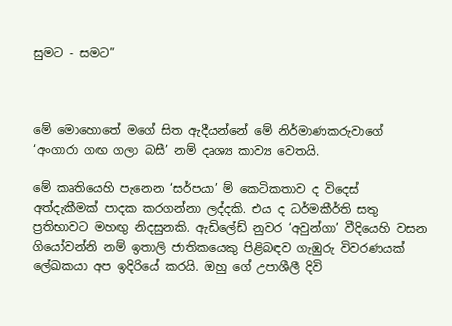සුමට - සමට”



මේ මොහොතේ මගේ සිත ඇදීයන්නේ මේ නිර්මාණකරුවාගේ ‘අංගාරා ගඟ ගලා බසී’ නම් දෘශ්‍ය කාව්‍ය වෙතයි.

මේ කෘතියෙහි පැනෙන ‘සර්පයා’ ම් කෙටිකතාව ද විදෙස් අත්දැකීමක් පාදක කරගන්නා ලද්දකි. එය ද ධර්මකීර්ති සතු ප්‍රතිභාවට මහඟු නිදසුනකි. ඇඩිලේඩ් නුවර ‘අවුන්ගා’ වීදියෙහි වසන ගියෝවන්නි නම් ඉතාලි ජාතිකයෙකු පිළිබඳව ගැඹුරු විවරණයක් ලේඛකයා අප ඉදිරියේ කරයි. ඔහු ගේ උපාශීලී දිවි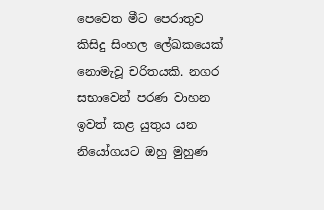පෙවෙත මීට පෙරාතුව කිසිදු සිංහල ලේඛකයෙක් නොමැවූ චරිතයකි. නගර සභාවෙන් පරණ වාහන ඉවත් කළ යුතුය යන නියෝගයට ඔහු මුහුණ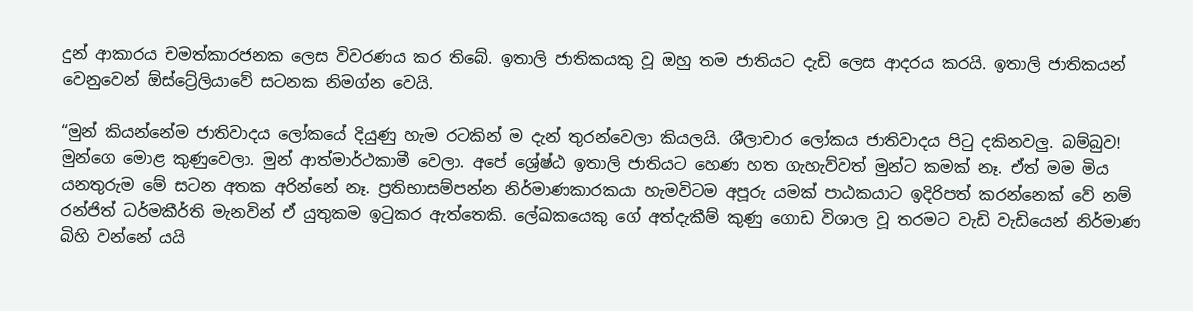දුන් ආකාරය චමත්කාරජනක ලෙස විවරණය කර තිබේ‍. ඉතාලි ජාතිකයකු වූ ඔහු තම ජාතියට දැඩි ලෙස ආදරය කරයි. ඉතාලි ජාතිකයන් වෙනුවෙන් ඕස්ට්‍රේලියාවේ සටනක නිමග්න වෙයි.

“මුන් කියන්නේම ජාතිවාදය ලෝකයේ දියුණු හැම රටකින් ම දැන් තුරන්වෙලා කියලයි. ශ‍ීලාචාර ලෝකය ජාතිවාදය පිටු දකිනවලු. බම්බුව! මුන්ගෙ මොළ කුණුවෙලා. මුන් ආත්මාර්ථකාමී වෙලා. අපේ ශ්‍රේෂ්ඨ ඉතාලි ජාතියට හෙණ හත ගැහැව්වත් මුන්ට කමක් නෑ. ඒත් මම මිය යනතුරුම මේ සටන අතක අරින්නේ නෑ. ප්‍රතිභාසම්පන්න නිර්මාණකාරකයා හැමවිටම අපූරු යමක් පාඨකයාට ඉදිරිපත් කරන්නෙක් වේ නම් රන්ජිත් ධර්මකීර්ති මැනවින් ඒ යුතුකම ඉටුකර ඇත්තෙකි. ලේඛකයෙකු ගේ අත්දැකීම් කුණු ගොඩ විශාල වූ තරමට වැඩි වැඩියෙන් නිර්මාණ බිහි වන්නේ යයි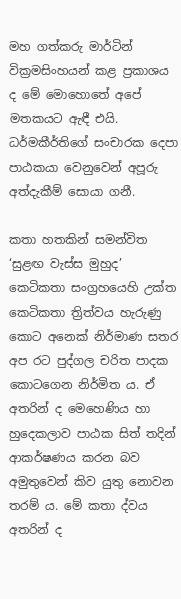මහ ගත්කරු මාර්ටින් වික්‍රමසිංහයන් කළ ප්‍රකාශය ද මේ මොහොතේ අපේ මතකයට ඇඳී එයි. ධර්මකීර්තිගේ සංචාරක දෙපා පාඨකයා වෙනුවෙන් අපූරු අත්දැකීම් සොයා ගනී.

කතා හතකින් සමන්විත ‘සුළඟ වැස්ස මුහුද’ කෙටිකතා සංග්‍රහයෙහි උක්ත කෙටිකතා ත්‍රිත්වය හැරුණු කොට අනෙක් නිර්මාණ සතර අප රට පුද්ගල චරිත පාදක කොටගෙන නිර්මිත ය. ඒ අතරින් ද මෙහෙණිය හා හුදෙකලාව පාඨක සිත් තදින් ආකර්ෂණය කරන බව අමුතුවෙන් කිව යුතු නොවන තරම් ය. මේ කතා ද්වය අතරින් ද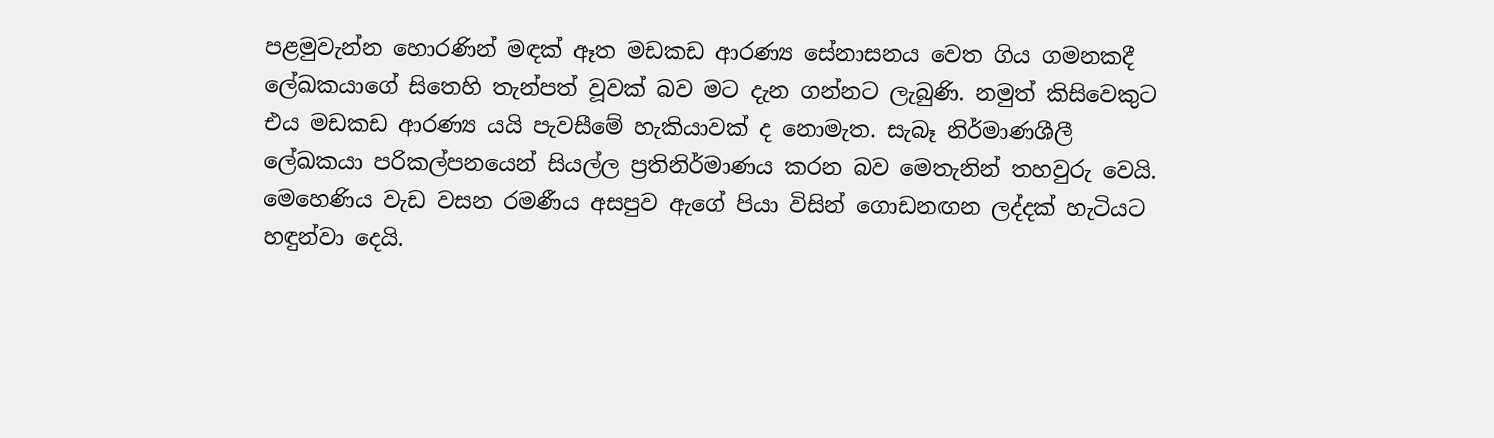පළමුවැන්න හොරණින් මඳක් ඈත මඩකඩ ආරණ්‍ය සේනාසනය වෙත ගිය ගමනකදී ලේඛකයාගේ සිතෙහි තැන්පත් වූවක් බව මට දැන ගන්නට ලැබුණි. නමුත් කිසිවෙකුට එය මඩකඩ ආරණ්‍ය යයි පැවසීමේ හැකියාවක් ද නොමැත. සැබෑ නිර්මාණශීලී ලේඛකයා පරිකල්පනයෙන් සියල්ල ප්‍රතිනිර්මාණය කරන බව මෙතැනින් තහවුරු වෙයි. මෙහෙණිය වැඩ වසන රමණීය අසපුව ඇගේ පියා විසින් ගොඩනඟන ලද්දක් හැටියට හඳුන්වා දෙයි.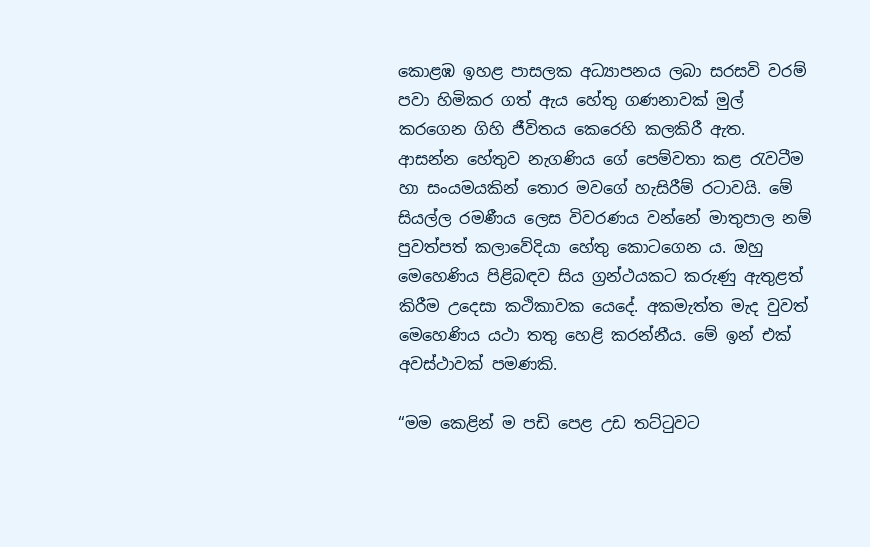කොළඹ ඉහළ පාසලක අධ්‍යාපනය ලබා සරසවි වරම් පවා හිමිකර ගත් ඇය හේතු ගණනාවක් මුල් කරගෙන ගිහි ජීවිතය කෙරෙහි කලකිරී ඇත. ආසන්න හේතුව නැගණිය ගේ පෙම්වතා කළ ‍රැවටීම හා සංයමයකින් තොර මවගේ හැසිරීම් රටාවයි. මේ සියල්ල රමණීය ලෙස විවරණය වන්නේ මාතුපාල නම් පුවත්පත් කලාවේදියා හේතු කොටගෙන ය. ඔහු මෙහෙණිය පිළිබඳව සිය ග්‍රන්ථයකට කරුණු ඇතුළත් කිරීම උදෙසා කථිකාවක යෙදේ. අකමැත්ත මැද වුවත් මෙහෙණිය යථා තතු හෙළි කරන්නීය. මේ ඉන් එක් අවස්ථාවක් පමණකි.

“මම කෙළින් ම පඩි පෙළ උඩ තට්ටුවට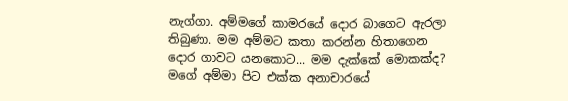නැග්ගා‍. අම්මගේ කාමරයේ දොර බාගෙට ඇරලා තිබුණා‍. මම අම්මට කතා කරන්න හිතාගෙන දොර ගාවට යනකොට... මම දැක්කේ මොකක්ද? මගේ අම්මා පිට එක්ක අනාචාරයේ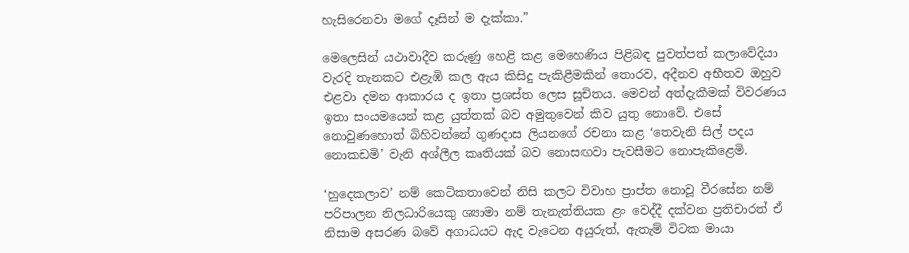හැසිරෙනවා මගේ දෑසින් ම දැක්කා.”

මෙලෙසින් යථාවාදීව කරුණු හෙළි කළ මෙහෙණිය පිළිබඳ පුවත්පත් කලාවේදියා වැරදි තැනකට එළැඹි කල ඇය කිසිදු පැකිළීමකින් තොරව, අදීනව අභීතව ඔහුව එළවා දමන ආකාරය ද ඉතා ප්‍රශස්ත ලෙස සූචිතය. මෙවන් අත්දැකීමක් විවරණය ඉතා සංයමයෙන් කළ යුත්තක් බව අමුතුවෙන් කිව යුතු නොවේ. එසේ නොවුණහොත් බිහිවන්නේ ගුණදාස ලියනගේ රචනා කළ ‘තෙවැනි සිල් පදය නොකඩමි’ වැනි අශ්ලීල කෘතියක් බව නොසඟවා පැවසීමට නොපැකිළෙමි.

‘හුදෙකලාව’ නම් කෙටිකතාවෙන් නිසි කලට විවාහ ප්‍රාප්ත නොවූ වීරසේන නම් පරිපාලන නිලධාරියෙකු ශ්‍යාමා නම් තැනැත්තියක ළං වෙද්දී දක්වන ප්‍රතිචාරත් ඒ නිසාම අසරණ බවේ අගාධයට ඇද වැටෙන අයුරුත්, ඇතැම් විටක මායා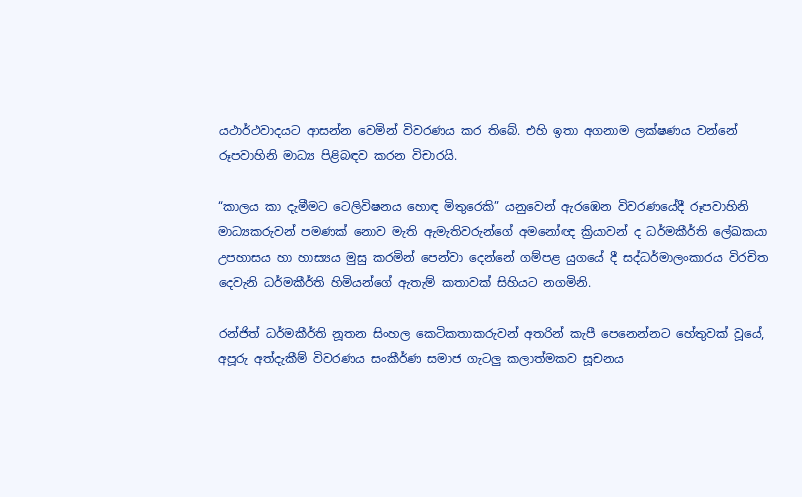යථාර්ථවාදයට ආසන්න වෙමින් විවරණය කර තිබේ. එහි ඉතා අගනාම ලක්ෂණය වන්නේ රූපවාහිනි මාධ්‍ය පිළිබඳව කරන විචාරයි.

“කාලය කා දැමීමට ටෙලිවිෂනය හොඳ මිතුරෙකි” යනුවෙන් ඇරඹෙන විවරණයේදී රූපවාහිනි මාධ්‍යකරුවන් පමණක් නොව මැති ඇමැතිවරුන්ගේ අමනෝඥ ක්‍රියාවන් ද ධර්මකීර්ති ලේඛකයා උපහාසය හා හාස්‍යය මුසු කරමින් පෙන්වා දෙන්නේ ගම්පළ යුගයේ දී සද්ධර්මාලංකාරය විරචිත දෙවැනි ධර්මකීර්ති හිමියන්ගේ ඇතැම් කතාවක් සිහියට නගමිනි.

රන්ජිත් ධර්මකීර්ති නූතන සිංහල කෙටිකතාකරුවන් අතරින් කැපී පෙනෙන්නට හේතුවක් වූයේ, අපූරු අත්දැකීම් විවරණය සංකීර්ණ සමාජ ගැටලු කලාත්මකව සූචනය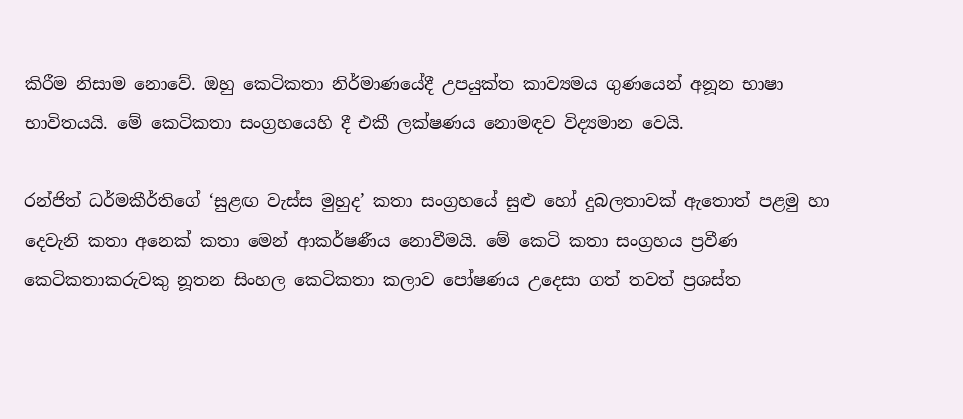කිරීම නිසාම නොවේ. ඔහු කෙටිකතා නිර්මාණයේදී උපයුක්ත කාව්‍යමය ගුණයෙන් අනූන භාෂා භාවිතයයි. මේ කෙටිකතා සංග්‍රහයෙහි දී එකී ලක්ෂණය නොමඳව විද්‍යමාන වෙයි.

රන්ජිත් ධර්මකීර්තිගේ ‘සුළඟ වැස්ස මුහුද’ කතා සංග්‍රහයේ සුළු හෝ දුබලතාවක් ඇතොත් පළමු හා දෙවැනි කතා අනෙක් කතා මෙන් ආකර්ෂණීය නොවීමයි. මේ කෙටි කතා සංග්‍රහය ප්‍රවීණ කෙටිකතාකරුවකු නූතන සිංහල කෙටිකතා කලාව පෝෂණය උදෙසා ගත් තවත් ප්‍රශස්ත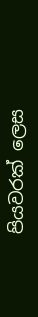පියවරක් ලෙස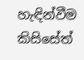හැඳින්වීම කිසිසේත්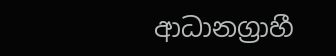ආධානග්‍රාහී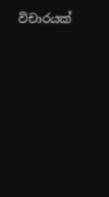විචාරයක්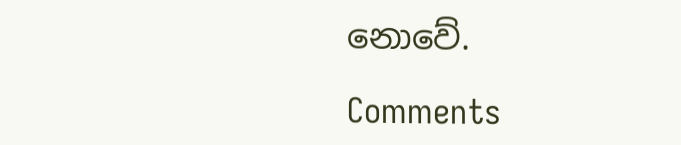නොවේ.

Comments